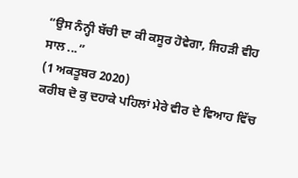“ਉਸ ਨੰਨ੍ਹੀ ਬੱਚੀ ਦਾ ਕੀ ਕਸੂਰ ਹੋਵੇਗਾ, ਜਿਹੜੀ ਵੀਹ ਸਾਲ ...”
(1 ਅਕਤੂਬਰ 2020)
ਕਰੀਬ ਦੋ ਕੁ ਦਹਾਕੇ ਪਹਿਲਾਂ ਮੇਰੇ ਵੀਰ ਦੇ ਵਿਆਹ ਵਿੱਚ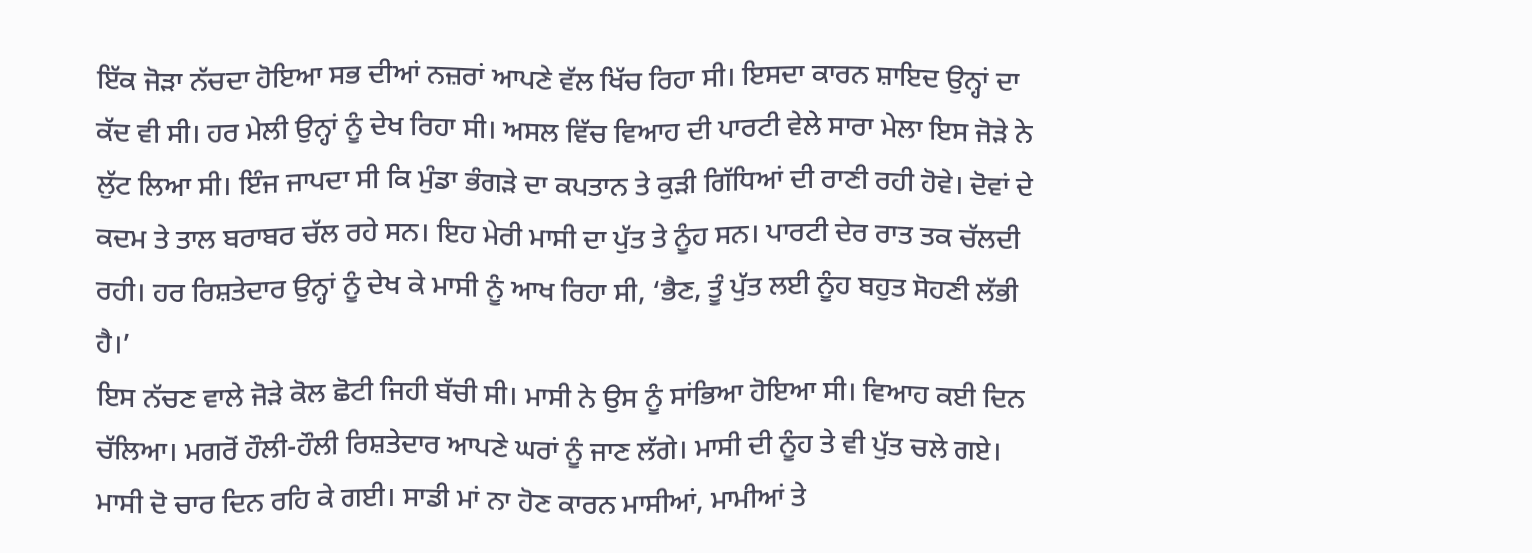ਇੱਕ ਜੋੜਾ ਨੱਚਦਾ ਹੋਇਆ ਸਭ ਦੀਆਂ ਨਜ਼ਰਾਂ ਆਪਣੇ ਵੱਲ ਖਿੱਚ ਰਿਹਾ ਸੀ। ਇਸਦਾ ਕਾਰਨ ਸ਼ਾਇਦ ਉਨ੍ਹਾਂ ਦਾ ਕੱਦ ਵੀ ਸੀ। ਹਰ ਮੇਲੀ ਉਨ੍ਹਾਂ ਨੂੰ ਦੇਖ ਰਿਹਾ ਸੀ। ਅਸਲ ਵਿੱਚ ਵਿਆਹ ਦੀ ਪਾਰਟੀ ਵੇਲੇ ਸਾਰਾ ਮੇਲਾ ਇਸ ਜੋੜੇ ਨੇ ਲੁੱਟ ਲਿਆ ਸੀ। ਇੰਜ ਜਾਪਦਾ ਸੀ ਕਿ ਮੁੰਡਾ ਭੰਗੜੇ ਦਾ ਕਪਤਾਨ ਤੇ ਕੁੜੀ ਗਿੱਧਿਆਂ ਦੀ ਰਾਣੀ ਰਹੀ ਹੋਵੇ। ਦੋਵਾਂ ਦੇ ਕਦਮ ਤੇ ਤਾਲ ਬਰਾਬਰ ਚੱਲ ਰਹੇ ਸਨ। ਇਹ ਮੇਰੀ ਮਾਸੀ ਦਾ ਪੁੱਤ ਤੇ ਨੂੰਹ ਸਨ। ਪਾਰਟੀ ਦੇਰ ਰਾਤ ਤਕ ਚੱਲਦੀ ਰਹੀ। ਹਰ ਰਿਸ਼ਤੇਦਾਰ ਉਨ੍ਹਾਂ ਨੂੰ ਦੇਖ ਕੇ ਮਾਸੀ ਨੂੰ ਆਖ ਰਿਹਾ ਸੀ, ‘ਭੈਣ, ਤੂੰ ਪੁੱਤ ਲਈ ਨੂੰਹ ਬਹੁਤ ਸੋਹਣੀ ਲੱਭੀ ਹੈ।’
ਇਸ ਨੱਚਣ ਵਾਲੇ ਜੋੜੇ ਕੋਲ ਛੋਟੀ ਜਿਹੀ ਬੱਚੀ ਸੀ। ਮਾਸੀ ਨੇ ਉਸ ਨੂੰ ਸਾਂਭਿਆ ਹੋਇਆ ਸੀ। ਵਿਆਹ ਕਈ ਦਿਨ ਚੱਲਿਆ। ਮਗਰੋਂ ਹੌਲੀ-ਹੌਲੀ ਰਿਸ਼ਤੇਦਾਰ ਆਪਣੇ ਘਰਾਂ ਨੂੰ ਜਾਣ ਲੱਗੇ। ਮਾਸੀ ਦੀ ਨੂੰਹ ਤੇ ਵੀ ਪੁੱਤ ਚਲੇ ਗਏ। ਮਾਸੀ ਦੋ ਚਾਰ ਦਿਨ ਰਹਿ ਕੇ ਗਈ। ਸਾਡੀ ਮਾਂ ਨਾ ਹੋਣ ਕਾਰਨ ਮਾਸੀਆਂ, ਮਾਮੀਆਂ ਤੇ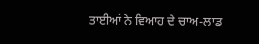ਤਾਈਆਂ ਨੇ ਵਿਆਹ ਦੇ ਚਾਅ-ਲਾਡ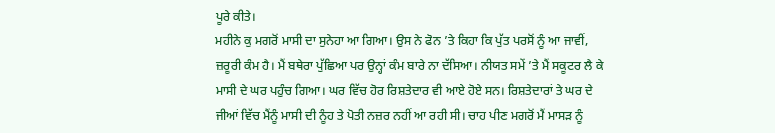ਪੂਰੇ ਕੀਤੇ।
ਮਹੀਨੇ ਕੁ ਮਗਰੋਂ ਮਾਸੀ ਦਾ ਸੁਨੇਹਾ ਆ ਗਿਆ। ਉਸ ਨੇ ਫੋਨ ’ਤੇ ਕਿਹਾ ਕਿ ਪੁੱਤ ਪਰਸੋਂ ਨੂੰ ਆ ਜਾਵੀਂ, ਜ਼ਰੂਰੀ ਕੰਮ ਹੈ। ਮੈਂ ਬਥੇਰਾ ਪੁੱਛਿਆ ਪਰ ਉਨ੍ਹਾਂ ਕੰਮ ਬਾਰੇ ਨਾ ਦੱਸਿਆ। ਨੀਯਤ ਸਮੇਂ ’ਤੇ ਮੈਂ ਸਕੂਟਰ ਲੈ ਕੇ ਮਾਸੀ ਦੇ ਘਰ ਪਹੁੰਚ ਗਿਆ। ਘਰ ਵਿੱਚ ਹੋਰ ਰਿਸ਼ਤੇਦਾਰ ਵੀ ਆਏ ਹੋਏ ਸਨ। ਰਿਸ਼ਤੇਦਾਰਾਂ ਤੇ ਘਰ ਦੇ ਜੀਆਂ ਵਿੱਚ ਮੈਂਨੂੰ ਮਾਸੀ ਦੀ ਨੂੰਹ ਤੇ ਪੋਤੀ ਨਜ਼ਰ ਨਹੀਂ ਆ ਰਹੀ ਸੀ। ਚਾਹ ਪੀਣ ਮਗਰੋਂ ਮੈਂ ਮਾਸੜ ਨੂੰ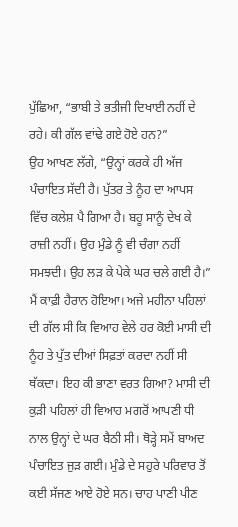ਪੁੱਛਿਆ, “ਭਾਬੀ ਤੇ ਭਤੀਜੀ ਦਿਖਾਈ ਨਹੀਂ ਦੇ ਰਹੇ। ਕੀ ਗੱਲ ਵਾਂਢੇ ਗਏ ਹੋਏ ਹਨ?”
ਉਹ ਆਖਣ ਲੱਗੇ, “ਉਨ੍ਹਾਂ ਕਰਕੇ ਹੀ ਅੱਜ ਪੰਚਾਇਤ ਸੱਦੀ ਹੈ। ਪੁੱਤਰ ਤੇ ਨੂੰਹ ਦਾ ਆਪਸ ਵਿੱਚ ਕਲੇਸ਼ ਪੈ ਗਿਆ ਹੈ। ਬਹੂ ਸਾਨੂੰ ਦੇਖ ਕੇ ਰਾਜ਼ੀ ਨਹੀਂ। ਉਹ ਮੁੰਡੇ ਨੂੰ ਵੀ ਚੰਗਾ ਨਹੀਂ ਸਮਝਦੀ। ਉਹ ਲੜ ਕੇ ਪੇਕੇ ਘਰ ਚਲੇ ਗਈ ਹੈ।”
ਮੈਂ ਕਾਫ਼ੀ ਹੈਰਾਨ ਹੋਇਆ। ਅਜੇ ਮਹੀਨਾ ਪਹਿਲਾਂ ਦੀ ਗੱਲ ਸੀ ਕਿ ਵਿਆਹ ਵੇਲੇ ਹਰ ਕੋਈ ਮਾਸੀ ਦੀ ਨੂੰਹ ਤੇ ਪੁੱਤ ਦੀਆਂ ਸਿਫ਼ਤਾਂ ਕਰਦਾ ਨਹੀਂ ਸੀ ਥੱਕਦਾ। ਇਹ ਕੀ ਭਾਣਾ ਵਰਤ ਗਿਆ? ਮਾਸੀ ਦੀ ਕੁੜੀ ਪਹਿਲਾਂ ਹੀ ਵਿਆਹ ਮਗਰੋਂ ਆਪਣੀ ਧੀ ਨਾਲ ਉਨ੍ਹਾਂ ਦੇ ਘਰ ਬੈਠੀ ਸੀ। ਥੋੜ੍ਹੇ ਸਮੇਂ ਬਾਅਦ ਪੰਚਾਇਤ ਜੁੜ ਗਈ। ਮੁੰਡੇ ਦੇ ਸਹੁਰੇ ਪਰਿਵਾਰ ਤੋਂ ਕਈ ਸੱਜਣ ਆਏ ਹੋਏ ਸਨ। ਚਾਹ ਪਾਣੀ ਪੀਣ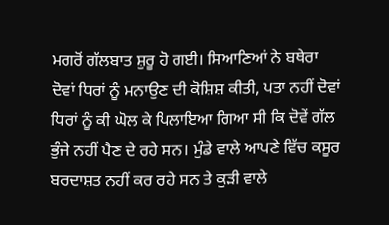ਮਗਰੋਂ ਗੱਲਬਾਤ ਸ਼ੁਰੂ ਹੋ ਗਈ। ਸਿਆਣਿਆਂ ਨੇ ਬਥੇਰਾ ਦੋਵਾਂ ਧਿਰਾਂ ਨੂੰ ਮਨਾਉਣ ਦੀ ਕੋਸ਼ਿਸ਼ ਕੀਤੀ, ਪਤਾ ਨਹੀਂ ਦੋਵਾਂ ਧਿਰਾਂ ਨੂੰ ਕੀ ਘੋਲ ਕੇ ਪਿਲਾਇਆ ਗਿਆ ਸੀ ਕਿ ਦੋਵੇਂ ਗੱਲ ਭੁੰਜੇ ਨਹੀਂ ਪੈਣ ਦੇ ਰਹੇ ਸਨ। ਮੁੰਡੇ ਵਾਲੇ ਆਪਣੇ ਵਿੱਚ ਕਸੂਰ ਬਰਦਾਸ਼ਤ ਨਹੀਂ ਕਰ ਰਹੇ ਸਨ ਤੇ ਕੁੜੀ ਵਾਲੇ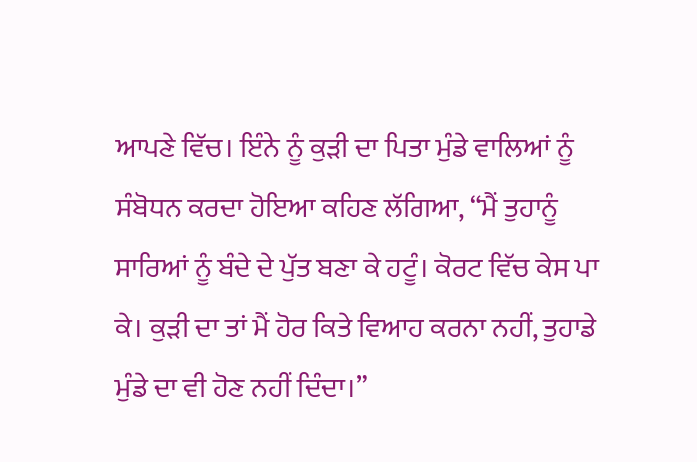ਆਪਣੇ ਵਿੱਚ। ਇੰਨੇ ਨੂੰ ਕੁੜੀ ਦਾ ਪਿਤਾ ਮੁੰਡੇ ਵਾਲਿਆਂ ਨੂੰ ਸੰਬੋਧਨ ਕਰਦਾ ਹੋਇਆ ਕਹਿਣ ਲੱਗਿਆ, “ਮੈਂ ਤੁਹਾਨੂੰ ਸਾਰਿਆਂ ਨੂੰ ਬੰਦੇ ਦੇ ਪੁੱਤ ਬਣਾ ਕੇ ਹਟੂੰ। ਕੋਰਟ ਵਿੱਚ ਕੇਸ ਪਾ ਕੇ। ਕੁੜੀ ਦਾ ਤਾਂ ਮੈਂ ਹੋਰ ਕਿਤੇ ਵਿਆਹ ਕਰਨਾ ਨਹੀਂ, ਤੁਹਾਡੇ ਮੁੰਡੇ ਦਾ ਵੀ ਹੋਣ ਨਹੀਂ ਦਿੰਦਾ।”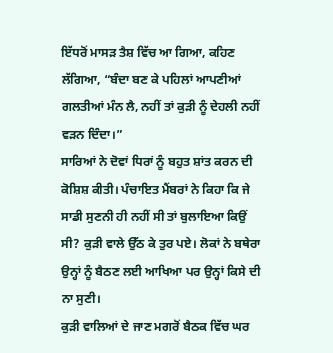ਇੱਧਰੋਂ ਮਾਸੜ ਤੈਸ਼ ਵਿੱਚ ਆ ਗਿਆ, ਕਹਿਣ ਲੱਗਿਆ, “ਬੰਦਾ ਬਣ ਕੇ ਪਹਿਲਾਂ ਆਪਣੀਆਂ ਗਲਤੀਆਂ ਮੰਨ ਲੈ, ਨਹੀਂ ਤਾਂ ਕੁੜੀ ਨੂੰ ਦੇਹਲੀ ਨਹੀਂ ਵੜਨ ਦਿੰਦਾ।”
ਸਾਰਿਆਂ ਨੇ ਦੋਵਾਂ ਧਿਰਾਂ ਨੂੰ ਬਹੁਤ ਸ਼ਾਂਤ ਕਰਨ ਦੀ ਕੋਸ਼ਿਸ਼ ਕੀਤੀ। ਪੰਚਾਇਤ ਮੈਂਬਰਾਂ ਨੇ ਕਿਹਾ ਕਿ ਜੇ ਸਾਡੀ ਸੁਣਨੀ ਹੀ ਨਹੀਂ ਸੀ ਤਾਂ ਬੁਲਾਇਆ ਕਿਉਂ ਸੀ? ਕੁੜੀ ਵਾਲੇ ਉੱਠ ਕੇ ਤੁਰ ਪਏ। ਲੋਕਾਂ ਨੇ ਬਥੇਰਾ ਉਨ੍ਹਾਂ ਨੂੰ ਬੈਠਣ ਲਈ ਆਖਿਆ ਪਰ ਉਨ੍ਹਾਂ ਕਿਸੇ ਦੀ ਨਾ ਸੁਣੀ।
ਕੁੜੀ ਵਾਲਿਆਂ ਦੇ ਜਾਣ ਮਗਰੋਂ ਬੈਠਕ ਵਿੱਚ ਘਰ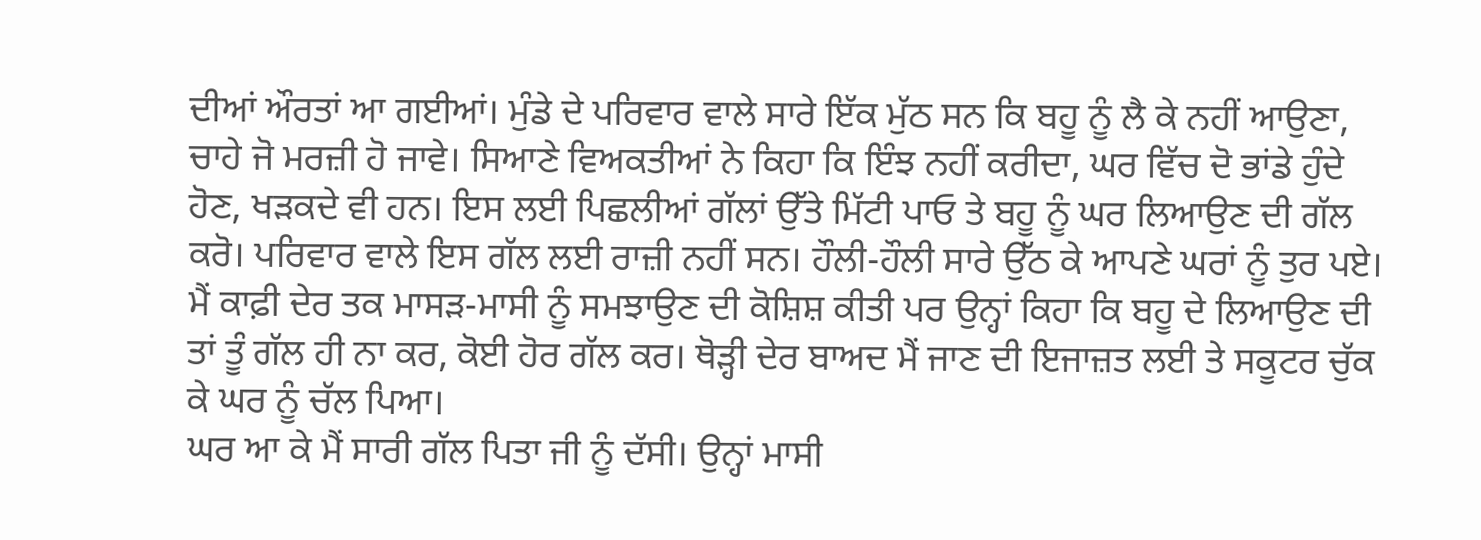ਦੀਆਂ ਔਰਤਾਂ ਆ ਗਈਆਂ। ਮੁੰਡੇ ਦੇ ਪਰਿਵਾਰ ਵਾਲੇ ਸਾਰੇ ਇੱਕ ਮੁੱਠ ਸਨ ਕਿ ਬਹੂ ਨੂੰ ਲੈ ਕੇ ਨਹੀਂ ਆਉਣਾ, ਚਾਹੇ ਜੋ ਮਰਜ਼ੀ ਹੋ ਜਾਵੇ। ਸਿਆਣੇ ਵਿਅਕਤੀਆਂ ਨੇ ਕਿਹਾ ਕਿ ਇੰਝ ਨਹੀਂ ਕਰੀਦਾ, ਘਰ ਵਿੱਚ ਦੋ ਭਾਂਡੇ ਹੁੰਦੇ ਹੋਣ, ਖੜਕਦੇ ਵੀ ਹਨ। ਇਸ ਲਈ ਪਿਛਲੀਆਂ ਗੱਲਾਂ ਉੱਤੇ ਮਿੱਟੀ ਪਾਓ ਤੇ ਬਹੂ ਨੂੰ ਘਰ ਲਿਆਉਣ ਦੀ ਗੱਲ ਕਰੋ। ਪਰਿਵਾਰ ਵਾਲੇ ਇਸ ਗੱਲ ਲਈ ਰਾਜ਼ੀ ਨਹੀਂ ਸਨ। ਹੌਲੀ-ਹੌਲੀ ਸਾਰੇ ਉੱਠ ਕੇ ਆਪਣੇ ਘਰਾਂ ਨੂੰ ਤੁਰ ਪਏ।
ਮੈਂ ਕਾਫ਼ੀ ਦੇਰ ਤਕ ਮਾਸੜ-ਮਾਸੀ ਨੂੰ ਸਮਝਾਉਣ ਦੀ ਕੋਸ਼ਿਸ਼ ਕੀਤੀ ਪਰ ਉਨ੍ਹਾਂ ਕਿਹਾ ਕਿ ਬਹੂ ਦੇ ਲਿਆਉਣ ਦੀ ਤਾਂ ਤੂੰ ਗੱਲ ਹੀ ਨਾ ਕਰ, ਕੋਈ ਹੋਰ ਗੱਲ ਕਰ। ਥੋੜ੍ਹੀ ਦੇਰ ਬਾਅਦ ਮੈਂ ਜਾਣ ਦੀ ਇਜਾਜ਼ਤ ਲਈ ਤੇ ਸਕੂਟਰ ਚੁੱਕ ਕੇ ਘਰ ਨੂੰ ਚੱਲ ਪਿਆ।
ਘਰ ਆ ਕੇ ਮੈਂ ਸਾਰੀ ਗੱਲ ਪਿਤਾ ਜੀ ਨੂੰ ਦੱਸੀ। ਉਨ੍ਹਾਂ ਮਾਸੀ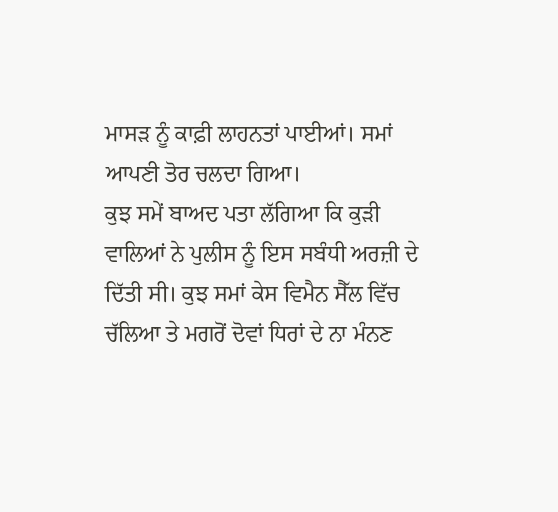ਮਾਸੜ ਨੂੰ ਕਾਫ਼ੀ ਲਾਹਨਤਾਂ ਪਾਈਆਂ। ਸਮਾਂ ਆਪਣੀ ਤੋਰ ਚਲਦਾ ਗਿਆ।
ਕੁਝ ਸਮੇਂ ਬਾਅਦ ਪਤਾ ਲੱਗਿਆ ਕਿ ਕੁੜੀ ਵਾਲਿਆਂ ਨੇ ਪੁਲੀਸ ਨੂੰ ਇਸ ਸਬੰਧੀ ਅਰਜ਼ੀ ਦੇ ਦਿੱਤੀ ਸੀ। ਕੁਝ ਸਮਾਂ ਕੇਸ ਵਿਮੈਨ ਸੈੱਲ ਵਿੱਚ ਚੱਲਿਆ ਤੇ ਮਗਰੋਂ ਦੋਵਾਂ ਧਿਰਾਂ ਦੇ ਨਾ ਮੰਨਣ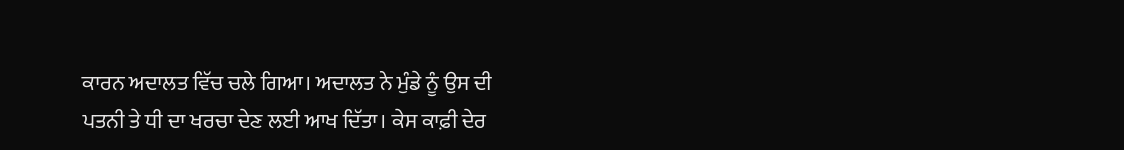ਕਾਰਨ ਅਦਾਲਤ ਵਿੱਚ ਚਲੇ ਗਿਆ। ਅਦਾਲਤ ਨੇ ਮੁੰਡੇ ਨੂੰ ਉਸ ਦੀ ਪਤਨੀ ਤੇ ਧੀ ਦਾ ਖਰਚਾ ਦੇਣ ਲਈ ਆਖ ਦਿੱਤਾ। ਕੇਸ ਕਾਫ਼ੀ ਦੇਰ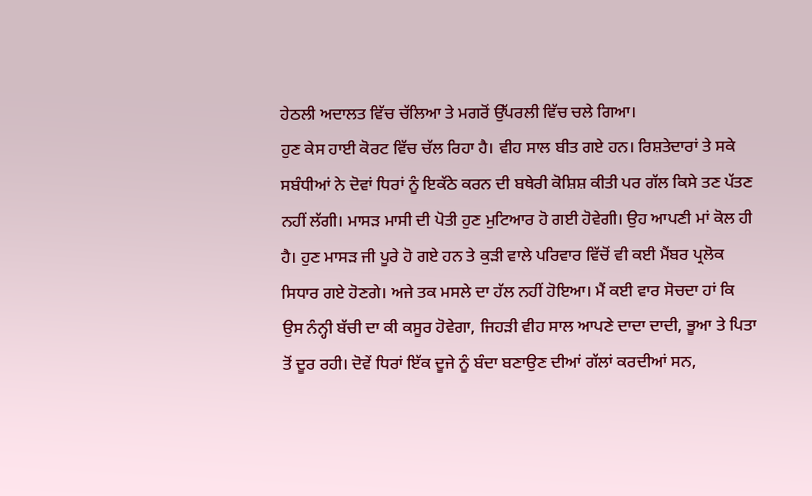ਹੇਠਲੀ ਅਦਾਲਤ ਵਿੱਚ ਚੱਲਿਆ ਤੇ ਮਗਰੋਂ ਉੱਪਰਲੀ ਵਿੱਚ ਚਲੇ ਗਿਆ।
ਹੁਣ ਕੇਸ ਹਾਈ ਕੋਰਟ ਵਿੱਚ ਚੱਲ ਰਿਹਾ ਹੈ। ਵੀਹ ਸਾਲ ਬੀਤ ਗਏ ਹਨ। ਰਿਸ਼ਤੇਦਾਰਾਂ ਤੇ ਸਕੇ ਸਬੰਧੀਆਂ ਨੇ ਦੋਵਾਂ ਧਿਰਾਂ ਨੂੰ ਇਕੱਠੇ ਕਰਨ ਦੀ ਬਥੇਰੀ ਕੋਸ਼ਿਸ਼ ਕੀਤੀ ਪਰ ਗੱਲ ਕਿਸੇ ਤਣ ਪੱਤਣ ਨਹੀਂ ਲੱਗੀ। ਮਾਸੜ ਮਾਸੀ ਦੀ ਪੋਤੀ ਹੁਣ ਮੁਟਿਆਰ ਹੋ ਗਈ ਹੋਵੇਗੀ। ਉਹ ਆਪਣੀ ਮਾਂ ਕੋਲ ਹੀ ਹੈ। ਹੁਣ ਮਾਸੜ ਜੀ ਪੂਰੇ ਹੋ ਗਏ ਹਨ ਤੇ ਕੁੜੀ ਵਾਲੇ ਪਰਿਵਾਰ ਵਿੱਚੋਂ ਵੀ ਕਈ ਮੈਂਬਰ ਪ੍ਰਲੋਕ ਸਿਧਾਰ ਗਏ ਹੋਣਗੇ। ਅਜੇ ਤਕ ਮਸਲੇ ਦਾ ਹੱਲ ਨਹੀਂ ਹੋਇਆ। ਮੈਂ ਕਈ ਵਾਰ ਸੋਚਦਾ ਹਾਂ ਕਿ ਉਸ ਨੰਨ੍ਹੀ ਬੱਚੀ ਦਾ ਕੀ ਕਸੂਰ ਹੋਵੇਗਾ, ਜਿਹੜੀ ਵੀਹ ਸਾਲ ਆਪਣੇ ਦਾਦਾ ਦਾਦੀ, ਭੂਆ ਤੇ ਪਿਤਾ ਤੋਂ ਦੂਰ ਰਹੀ। ਦੋਵੇਂ ਧਿਰਾਂ ਇੱਕ ਦੂਜੇ ਨੂੰ ਬੰਦਾ ਬਣਾਉਣ ਦੀਆਂ ਗੱਲਾਂ ਕਰਦੀਆਂ ਸਨ,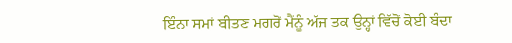ਇੰਨਾ ਸਮਾਂ ਬੀਤਣ ਮਗਰੋਂ ਮੈਂਨੂੰ ਅੱਜ ਤਕ ਉਨ੍ਹਾਂ ਵਿੱਚੋਂ ਕੋਈ ਬੰਦਾ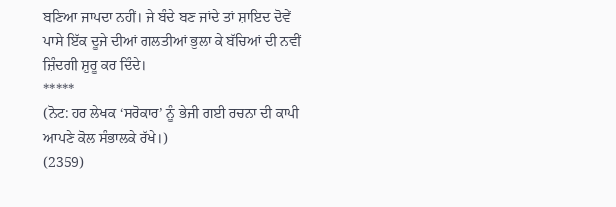ਬਣਿਆ ਜਾਪਦਾ ਨਹੀਂ। ਜੇ ਬੰਦੇ ਬਣ ਜਾਂਦੇ ਤਾਂ ਸ਼ਾਇਦ ਦੋਵੇਂ ਪਾਸੇ ਇੱਕ ਦੂਜੇ ਦੀਆਂ ਗਲਤੀਆਂ ਭੁਲਾ ਕੇ ਬੱਚਿਆਂ ਦੀ ਨਵੀਂ ਜ਼ਿੰਦਗੀ ਸ਼ੁਰੂ ਕਰ ਦਿੰਦੇ।
*****
(ਨੋਟ: ਹਰ ਲੇਖਕ ‘ਸਰੋਕਾਰ’ ਨੂੰ ਭੇਜੀ ਗਈ ਰਚਨਾ ਦੀ ਕਾਪੀ ਆਪਣੇ ਕੋਲ ਸੰਭਾਲਕੇ ਰੱਖੇ।)
(2359)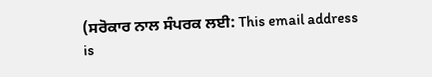(ਸਰੋਕਾਰ ਨਾਲ ਸੰਪਰਕ ਲਈ: This email address is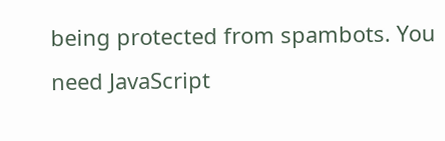being protected from spambots. You need JavaScript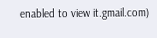enabled to view it.gmail.com)